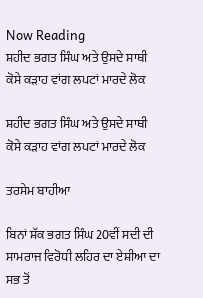Now Reading
ਸ਼ਹੀਦ ਭਗਤ ਸਿੰਘ ਅਤੇ ਉਸਦੇ ਸਾਥੀ ਕੋਸੇ ਕੜਾਹ ਵਾਂਗ ਲਪਟਾਂ ਮਾਰਦੇ ਲੋਕ

ਸ਼ਹੀਦ ਭਗਤ ਸਿੰਘ ਅਤੇ ਉਸਦੇ ਸਾਥੀ ਕੋਸੇ ਕੜਾਹ ਵਾਂਗ ਲਪਟਾਂ ਮਾਰਦੇ ਲੋਕ

ਤਰਸੇਮ ਬਾਹੀਆ

ਬਿਨਾਂ ਸ਼ੱਕ ਭਗਤ ਸਿੰਘ 20ਵੀਂ ਸਦੀ ਦੀ ਸਾਮਰਾਜ ਵਿਰੋਧੀ ਲਹਿਰ ਦਾ ਏਸ਼ੀਆ ਦਾ ਸਭ ਤੋਂ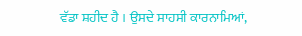ਵੱਡਾ ਸ਼ਹੀਦ ਹੈ । ਉਸਦੇ ਸਾਹਸੀ ਕਾਰਨਾਮਿਆਂ,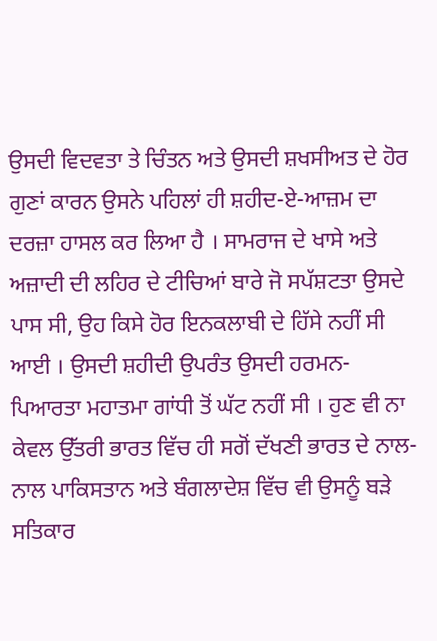ਉਸਦੀ ਵਿਦਵਤਾ ਤੇ ਚਿੰਤਨ ਅਤੇ ਉਸਦੀ ਸ਼ਖਸੀਅਤ ਦੇ ਹੋਰ ਗੁਣਾਂ ਕਾਰਨ ਉਸਨੇ ਪਹਿਲਾਂ ਹੀ ਸ਼ਹੀਦ-ਏ-ਆਜ਼ਮ ਦਾ ਦਰਜ਼ਾ ਹਾਸਲ ਕਰ ਲਿਆ ਹੈ । ਸਾਮਰਾਜ ਦੇ ਖਾਸੇ ਅਤੇ ਅਜ਼ਾਦੀ ਦੀ ਲਹਿਰ ਦੇ ਟੀਚਿਆਂ ਬਾਰੇ ਜੋ ਸਪੱਸ਼ਟਤਾ ਉਸਦੇ ਪਾਸ ਸੀ, ਉਹ ਕਿਸੇ ਹੋਰ ਇਨਕਲਾਬੀ ਦੇ ਹਿੱਸੇ ਨਹੀਂ ਸੀ ਆਈ । ਉਸਦੀ ਸ਼ਹੀਦੀ ਉਪਰੰਤ ਉਸਦੀ ਹਰਮਨ-ਪਿਆਰਤਾ ਮਹਾਤਮਾ ਗਾਂਧੀ ਤੋਂ ਘੱਟ ਨਹੀਂ ਸੀ । ਹੁਣ ਵੀ ਨਾ ਕੇਵਲ ਉੱਤਰੀ ਭਾਰਤ ਵਿੱਚ ਹੀ ਸਗੋਂ ਦੱਖਣੀ ਭਾਰਤ ਦੇ ਨਾਲ-ਨਾਲ ਪਾਕਿਸਤਾਨ ਅਤੇ ਬੰਗਲਾਦੇਸ਼ ਵਿੱਚ ਵੀ ਉਸਨੂੰ ਬੜੇ ਸਤਿਕਾਰ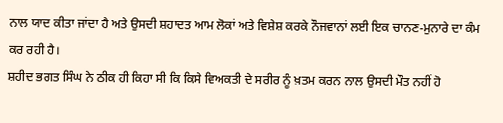ਨਾਲ ਯਾਦ ਕੀਤਾ ਜਾਂਦਾ ਹੈ ਅਤੇ ਉਸਦੀ ਸ਼ਹਾਦਤ ਆਮ ਲੋਕਾਂ ਅਤੇ ਵਿਸ਼ੇਸ਼ ਕਰਕੇ ਨੌਜਵਾਨਾਂ ਲਈ ਇਕ ਚਾਨਣ-ਮੁਨਾਰੇ ਦਾ ਕੰਮ ਕਰ ਰਹੀ ਹੈ।
ਸ਼ਹੀਦ ਭਗਤ ਸਿੰਘ ਨੇ ਠੀਕ ਹੀ ਕਿਹਾ ਸੀ ਕਿ ਕਿਸੇ ਵਿਅਕਤੀ ਦੇ ਸਰੀਰ ਨੂੰ ਖ਼ਤਮ ਕਰਨ ਨਾਲ ਉਸਦੀ ਮੌਤ ਨਹੀਂ ਹੋ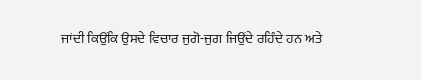ਜਾਂਦੀ ਕਿਉਂਕਿ ਉਸਦੇ ਵਿਚਾਰ ਜੁਗੋ-ਜੁਗ ਜਿਉਂਦੇ ਰਹਿੰਦੇ ਹਨ ਅਤੇ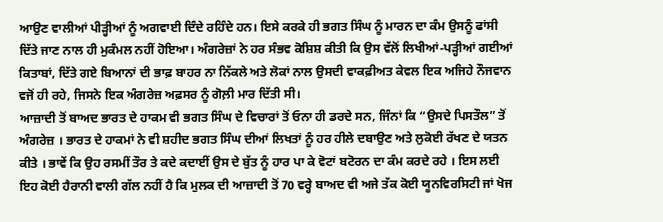ਆਉਣ ਵਾਲੀਆਂ ਪੀੜ੍ਹੀਆਂ ਨੂੰ ਅਗਵਾਈ ਦਿੰਦੇ ਰਹਿੰਦੇ ਹਨ। ਇਸੇ ਕਰਕੇ ਹੀ ਭਗਤ ਸਿੰਘ ਨੂੰ ਮਾਰਨ ਦਾ ਕੰਮ ਉਸਨੂੰ ਫਾਂਸੀ ਦਿੱਤੇ ਜਾਣ ਨਾਲ ਹੀ ਮੁਕੰਮਲ ਨਹੀਂ ਹੋਇਆ। ਅੰਗਰੇਜ਼ਾਂ ਨੇ ਹਰ ਸੰਭਵ ਕੋਸ਼ਿਸ਼ ਕੀਤੀ ਕਿ ਉਸ ਵੱਲੋਂ ਲਿਖੀਆਂ-ਪੜ੍ਹੀਆਂ ਗਈਆਂ ਕਿਤਾਬਾਂ, ਦਿੱਤੇ ਗਏ ਬਿਆਨਾਂ ਦੀ ਭਾਫ਼ ਬਾਹਰ ਨਾ ਨਿੱਕਲੇ ਅਤੇ ਲੋਕਾਂ ਨਾਲ ਉਸਦੀ ਵਾਕਫ਼ੀਅਤ ਕੇਵਲ ਇਕ ਅਜਿਹੇ ਨੌਜਵਾਨ ਵਜੋਂ ਹੀ ਰਹੇ, ਜਿਸਨੇ ਇਕ ਅੰਗਰੇਜ਼ ਅਫ਼ਸਰ ਨੂੰ ਗੋਲ਼ੀ ਮਾਰ ਦਿੱਤੀ ਸੀ।
ਆਜ਼ਾਦੀ ਤੋਂ ਬਾਅਦ ਭਾਰਤ ਦੇ ਹਾਕਮ ਵੀ ਭਗਤ ਸਿੰਘ ਦੇ ਵਿਚਾਰਾਂ ਤੋਂ ਓਨਾ ਹੀ ਡਰਦੇ ਸਨ, ਜਿੰਨਾਂ ਕਿ “ਉਸਦੇ ਪਿਸਤੌਲ” ਤੋਂ ਅੰਗਰੇਜ਼ । ਭਾਰਤ ਦੇ ਹਾਕਮਾਂ ਨੇ ਵੀ ਸ਼ਹੀਦ ਭਗਤ ਸਿੰਘ ਦੀਆਂ ਲਿਖਤਾਂ ਨੂੰ ਹਰ ਹੀਲੇ ਦਬਾਉਣ ਅਤੇ ਲੁਕੋਈ ਰੱਖਣ ਦੇ ਯਤਨ ਕੀਤੇ । ਭਾਵੇਂ ਕਿ ਉਹ ਰਸਮੀਂ ਤੌਰ ਤੇ ਕਦੇ ਕਦਾਈਂ ਉਸ ਦੇ ਬੁੱਤ ਨੂੰ ਹਾਰ ਪਾ ਕੇ ਵੋਟਾਂ ਬਟੋਰਨ ਦਾ ਕੰਮ ਕਰਦੇ ਰਹੇ । ਇਸ ਲਈ ਇਹ ਕੋਈ ਹੈਰਾਨੀ ਵਾਲੀ ਗੱਲ ਨਹੀਂ ਹੈ ਕਿ ਮੁਲਕ ਦੀ ਆਜ਼ਾਦੀ ਤੋਂ 70 ਵਰ੍ਹੇ ਬਾਅਦ ਵੀ ਅਜੇ ਤੱਕ ਕੋਈ ਯੂਨਵਿਰਸਿਟੀ ਜਾਂ ਖੋਜ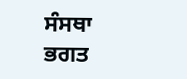ਸੰਸਥਾ ਭਗਤ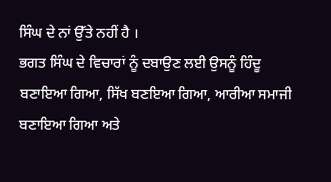ਸਿੰਘ ਦੇ ਨਾਂ ਉੱਤੇ ਨਹੀਂ ਹੈ ।
ਭਗਤ ਸਿੰਘ ਦੇ ਵਿਚਾਰਾਂ ਨੂੰ ਦਬਾਉਣ ਲਈ ਉਸਨੂੰ ਹਿੰਦੂ ਬਣਾਇਆ ਗਿਆ, ਸਿੱਖ ਬਣਇਆ ਗਿਆ, ਆਰੀਆ ਸਮਾਜੀ ਬਣਾਇਆ ਗਿਆ ਅਤੇ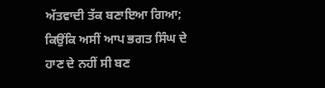ਅੱਤਵਾਦੀ ਤੱਕ ਬਣਾਇਆ ਗਿਆ; ਕਿਉਂਕਿ ਅਸੀਂ ਆਪ ਭਗਤ ਸਿੰਘ ਦੇ ਹਾਣ ਦੇ ਨਹੀਂ ਸੀ ਬਣ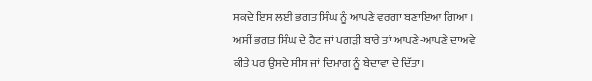ਸਕਦੇ ਇਸ ਲਈ ਭਗਤ ਸਿੰਘ ਨੂੰ ਆਪਣੇ ਵਰਗਾ ਬਣਾਇਆ ਗਿਆ । ਅਸੀਂ ਭਗਤ ਸਿੰਘ ਦੇ ਹੈਟ ਜਾਂ ਪਗੜੀ ਬਾਰੇ ਤਾਂ ਆਪਣੇ-ਆਪਣੇ ਦਾਅਵੇ ਕੀਤੇ ਪਰ ਉਸਦੇ ਸੀਸ ਜਾਂ ਦਿਮਾਗ ਨੂੰ ਬੇਦਾਵਾ ਦੇ ਦਿੱਤਾ।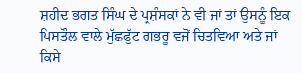ਸ਼ਹੀਦ ਭਗਤ ਸਿੰਘ ਦੇ ਪ੍ਰਸ਼ੰਸਕਾਂ ਨੇ ਵੀ ਜਾਂ ਤਾਂ ਉਸਨੂੰ ਇਕ ਪਿਸਤੌਲ ਵਾਲੇ ਮੁੱਛਫੁੱਟ ਗਭਰੂ ਵਜੋਂ ਚਿਤਵਿਆ ਅਤੇ ਜਾਂ ਕਿਸੇ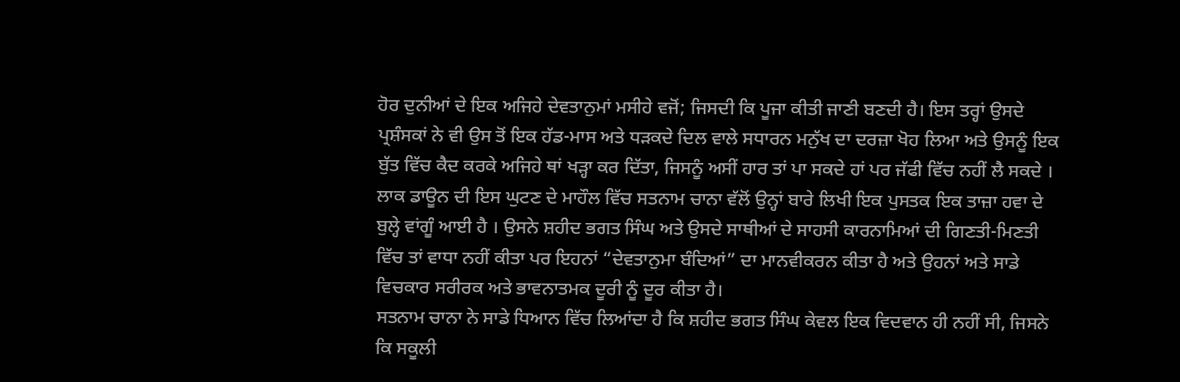ਹੋਰ ਦੁਨੀਆਂ ਦੇ ਇਕ ਅਜਿਹੇ ਦੇਵਤਾਨੁਮਾਂ ਮਸੀਹੇ ਵਜੋਂ; ਜਿਸਦੀ ਕਿ ਪੂਜਾ ਕੀਤੀ ਜਾਣੀ ਬਣਦੀ ਹੈ। ਇਸ ਤਰ੍ਹਾਂ ਉਸਦੇ ਪ੍ਰਸ਼ੰਸਕਾਂ ਨੇ ਵੀ ਉਸ ਤੋਂ ਇਕ ਹੱਡ-ਮਾਸ ਅਤੇ ਧੜਕਦੇ ਦਿਲ ਵਾਲੇ ਸਧਾਰਨ ਮਨੁੱਖ ਦਾ ਦਰਜ਼ਾ ਖੋਹ ਲਿਆ ਅਤੇ ਉਸਨੂੰ ਇਕ ਬੁੱਤ ਵਿੱਚ ਕੈਦ ਕਰਕੇ ਅਜਿਹੇ ਥਾਂ ਖੜ੍ਹਾ ਕਰ ਦਿੱਤਾ, ਜਿਸਨੂੰ ਅਸੀਂ ਹਾਰ ਤਾਂ ਪਾ ਸਕਦੇ ਹਾਂ ਪਰ ਜੱਫੀ ਵਿੱਚ ਨਹੀਂ ਲੈ ਸਕਦੇ ।
ਲਾਕ ਡਾਊਨ ਦੀ ਇਸ ਘੁਟਣ ਦੇ ਮਾਹੌਲ ਵਿੱਚ ਸਤਨਾਮ ਚਾਨਾ ਵੱਲੋਂ ਉਨ੍ਹਾਂ ਬਾਰੇ ਲਿਖੀ ਇਕ ਪੁਸਤਕ ਇਕ ਤਾਜ਼ਾ ਹਵਾ ਦੇ ਬੁਲ੍ਹੇ ਵਾਂਗੂੰ ਆਈ ਹੈ । ਉਸਨੇ ਸ਼ਹੀਦ ਭਗਤ ਸਿੰਘ ਅਤੇ ਉਸਦੇ ਸਾਥੀਆਂ ਦੇ ਸਾਹਸੀ ਕਾਰਨਾਮਿਆਂ ਦੀ ਗਿਣਤੀ-ਮਿਣਤੀ ਵਿੱਚ ਤਾਂ ਵਾਧਾ ਨਹੀਂ ਕੀਤਾ ਪਰ ਇਹਨਾਂ “ਦੇਵਤਾਨੁਮਾ ਬੰਦਿਆਂ” ਦਾ ਮਾਨਵੀਕਰਨ ਕੀਤਾ ਹੈ ਅਤੇ ਉਹਨਾਂ ਅਤੇ ਸਾਡੇ ਵਿਚਕਾਰ ਸਰੀਰਕ ਅਤੇ ਭਾਵਨਾਤਮਕ ਦੂਰੀ ਨੂੰ ਦੂਰ ਕੀਤਾ ਹੈ।
ਸਤਨਾਮ ਚਾਨਾ ਨੇ ਸਾਡੇ ਧਿਆਨ ਵਿੱਚ ਲਿਆਂਦਾ ਹੈ ਕਿ ਸ਼ਹੀਦ ਭਗਤ ਸਿੰਘ ਕੇਵਲ ਇਕ ਵਿਦਵਾਨ ਹੀ ਨਹੀਂ ਸੀ, ਜਿਸਨੇ ਕਿ ਸਕੂਲੀ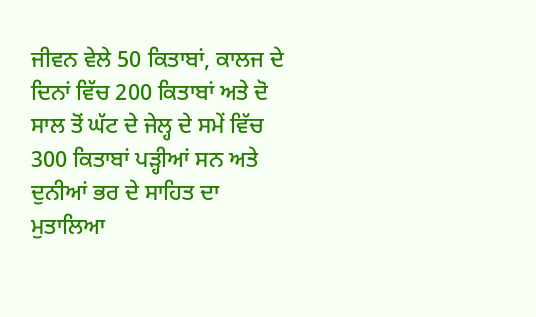ਜੀਵਨ ਵੇਲੇ 50 ਕਿਤਾਬਾਂ, ਕਾਲਜ ਦੇ ਦਿਨਾਂ ਵਿੱਚ 200 ਕਿਤਾਬਾਂ ਅਤੇ ਦੋ ਸਾਲ ਤੋਂ ਘੱਟ ਦੇ ਜੇਲ੍ਹ ਦੇ ਸਮੇਂ ਵਿੱਚ 300 ਕਿਤਾਬਾਂ ਪੜ੍ਹੀਆਂ ਸਨ ਅਤੇ ਦੁਨੀਆਂ ਭਰ ਦੇ ਸਾਹਿਤ ਦਾ ਮੁਤਾਲਿਆ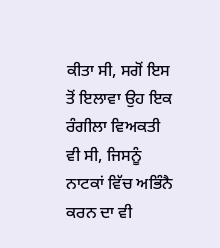ਕੀਤਾ ਸੀ, ਸਗੋਂ ਇਸ ਤੋਂ ਇਲਾਵਾ ਉਹ ਇਕ ਰੰਗੀਲਾ ਵਿਅਕਤੀ ਵੀ ਸੀ, ਜਿਸਨੂੰ ਨਾਟਕਾਂ ਵਿੱਚ ਅਭਿੰਨੈ ਕਰਨ ਦਾ ਵੀ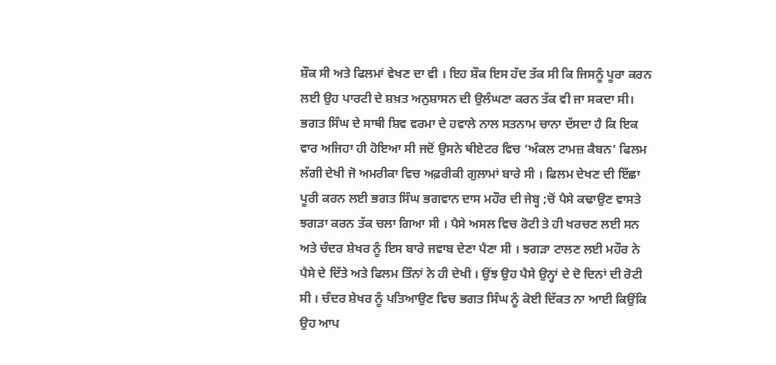ਸ਼ੌਕ ਸੀ ਅਤੇ ਫਿਲਮਾਂ ਵੇਖਣ ਦਾ ਵੀ । ਇਹ ਸ਼ੌਕ ਇਸ ਹੱਦ ਤੱਕ ਸੀ ਕਿ ਜਿਸਨੂੰ ਪੂਰਾ ਕਰਨ ਲਈ ਉਹ ਪਾਰਟੀ ਦੇ ਸ਼ਖ਼ਤ ਅਨੁਸ਼ਾਸਨ ਦੀ ਉਲੰਘਣਾ ਕਰਨ ਤੱਕ ਵੀ ਜਾ ਸਕਦਾ ਸੀ।
ਭਗਤ ਸਿੰਘ ਦੇ ਸਾਥੀ ਸ਼ਿਵ ਵਰਮਾ ਦੇ ਹਵਾਲੇ ਨਾਲ ਸਤਨਾਮ ਚਾਨਾ ਦੱਸਦਾ ਹੈ ਕਿ ਇਕ ਵਾਰ ਅਜਿਹਾ ਹੀ ਹੋਇਆ ਸੀ ਜਦੋਂ ਉਸਨੇ ਥੀਏਟਰ ਵਿਚ ‘ਅੰਕਲ ਟਾਮਜ਼ ਕੈਬਨ‘ ਫਿਲਮ ਲੱਗੀ ਦੇਖੀ ਜੋ ਅਮਰੀਕਾ ਵਿਚ ਅਫ਼ਰੀਕੀ ਗੁਲਾਮਾਂ ਬਾਰੇ ਸੀ । ਫਿਲਮ ਦੇਖਣ ਦੀ ਇੱਛਾ ਪੂਰੀ ਕਰਨ ਲਈ ਭਗਤ ਸਿੰਘ ਭਗਵਾਨ ਦਾਸ ਮਹੌਰ ਦੀ ਜੇਬ੍ਹ ;ਚੋਂ ਪੈਸੇ ਕਢਾਉਣ ਵਾਸਤੇ ਝਗੜਾ ਕਰਨ ਤੱਕ ਚਲਾ ਗਿਆ ਸੀ । ਪੈਸੇ ਅਸਲ ਵਿਚ ਰੋਟੀ ਤੇ ਹੀ ਖਰਚਣ ਲਈ ਸਨ ਅਤੇ ਚੰਦਰ ਸ਼ੇਖਰ ਨੂੰ ਇਸ ਬਾਰੇ ਜਵਾਬ ਦੇਣਾ ਪੈਣਾ ਸੀ । ਝਗੜਾ ਟਾਲਣ ਲਈ ਮਹੌਰ ਨੇ ਪੈਸੇ ਦੇ ਦਿੱਤੇ ਅਤੇ ਫਿਲਮ ਤਿੰਨਾਂ ਨੇ ਹੀ ਦੇਖੀ । ਉਂਝ ਉਹ ਪੈਸੇ ਉਨ੍ਹਾਂ ਦੇ ਦੋ ਦਿਨਾਂ ਦੀ ਰੋਟੀ ਸੀ । ਚੰਦਰ ਸ਼ੇਖਰ ਨੂੰ ਪਤਿਆਉਣ ਵਿਚ ਭਗਤ ਸਿੰਘ ਨੂੰ ਕੋਈ ਦਿੱਕਤ ਨਾ ਆਈ ਕਿਉਂਕਿ ਉਹ ਆਪ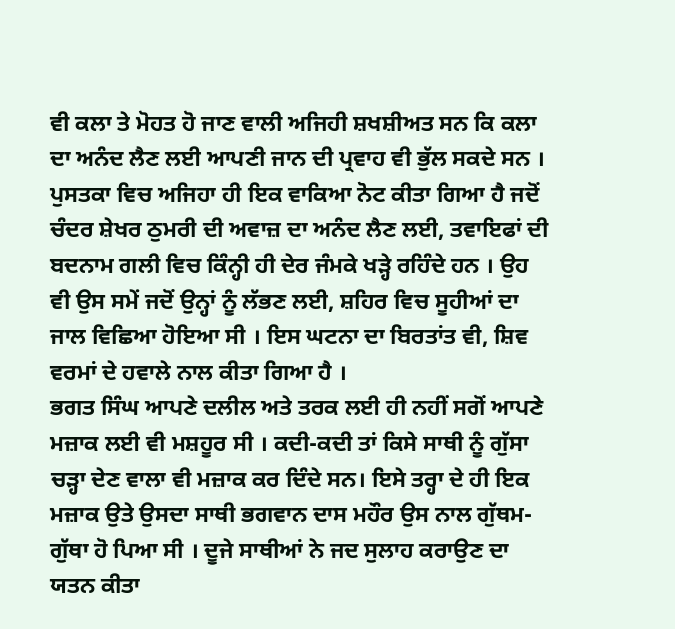ਵੀ ਕਲਾ ਤੇ ਮੋਹਤ ਹੋ ਜਾਣ ਵਾਲੀ ਅਜਿਹੀ ਸ਼ਖਸ਼ੀਅਤ ਸਨ ਕਿ ਕਲਾ ਦਾ ਅਨੰਦ ਲੈਣ ਲਈ ਆਪਣੀ ਜਾਨ ਦੀ ਪ੍ਰਵਾਹ ਵੀ ਭੁੱਲ ਸਕਦੇ ਸਨ । ਪੁਸਤਕਾ ਵਿਚ ਅਜਿਹਾ ਹੀ ਇਕ ਵਾਕਿਆ ਨੋਟ ਕੀਤਾ ਗਿਆ ਹੈ ਜਦੋਂ ਚੰਦਰ ਸ਼ੇਖਰ ਠੁਮਰੀ ਦੀ ਅਵਾਜ਼ ਦਾ ਅਨੰਦ ਲੈਣ ਲਈ, ਤਵਾਇਫਾਂ ਦੀ ਬਦਨਾਮ ਗਲੀ ਵਿਚ ਕਿੰਨ੍ਹੀ ਹੀ ਦੇਰ ਜੰਮਕੇ ਖੜ੍ਹੇ ਰਹਿੰਦੇ ਹਨ । ਉਹ ਵੀ ਉਸ ਸਮੇਂ ਜਦੋਂ ਉਨ੍ਹਾਂ ਨੂੰ ਲੱਭਣ ਲਈ, ਸ਼ਹਿਰ ਵਿਚ ਸੂਹੀਆਂ ਦਾ ਜਾਲ ਵਿਛਿਆ ਹੋਇਆ ਸੀ । ਇਸ ਘਟਨਾ ਦਾ ਬਿਰਤਾਂਤ ਵੀ, ਸ਼ਿਵ ਵਰਮਾਂ ਦੇ ਹਵਾਲੇ ਨਾਲ ਕੀਤਾ ਗਿਆ ਹੈ ।
ਭਗਤ ਸਿੰਘ ਆਪਣੇ ਦਲੀਲ ਅਤੇ ਤਰਕ ਲਈ ਹੀ ਨਹੀਂ ਸਗੋਂ ਆਪਣੇ ਮਜ਼ਾਕ ਲਈ ਵੀ ਮਸ਼ਹੂਰ ਸੀ । ਕਦੀ-ਕਦੀ ਤਾਂ ਕਿਸੇ ਸਾਥੀ ਨੂੰ ਗੁੱਸਾ ਚੜ੍ਹਾ ਦੇਣ ਵਾਲਾ ਵੀ ਮਜ਼ਾਕ ਕਰ ਦਿੰਦੇ ਸਨ। ਇਸੇ ਤਰ੍ਹਾ ਦੇ ਹੀ ਇਕ ਮਜ਼ਾਕ ਉਤੇ ਉਸਦਾ ਸਾਥੀ ਭਗਵਾਨ ਦਾਸ ਮਹੌਰ ਉਸ ਨਾਲ ਗੁੱਥਮ-ਗੁੱਥਾ ਹੋ ਪਿਆ ਸੀ । ਦੂਜੇ ਸਾਥੀਆਂ ਨੇ ਜਦ ਸੁਲਾਹ ਕਰਾਉਣ ਦਾ ਯਤਨ ਕੀਤਾ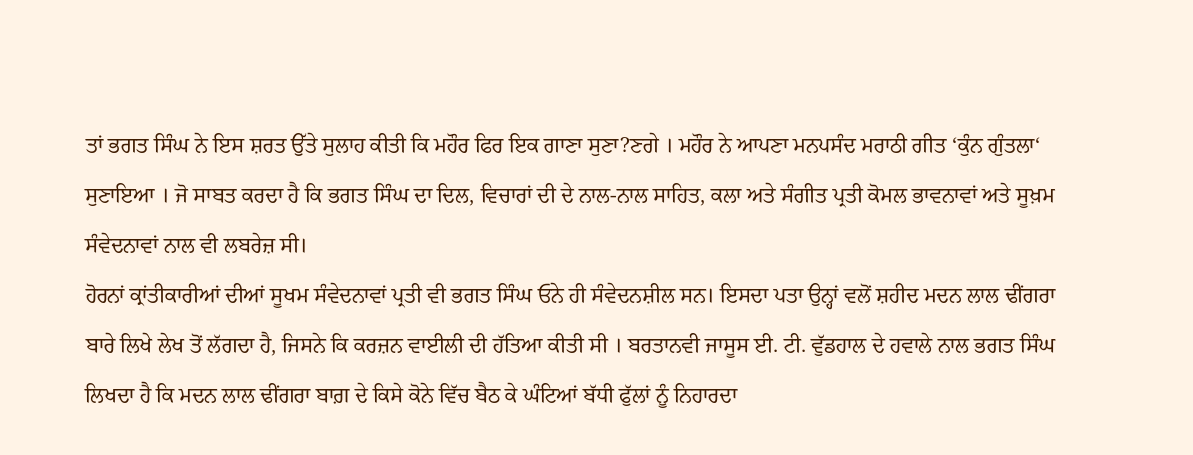ਤਾਂ ਭਗਤ ਸਿੰਘ ਨੇ ਇਸ ਸ਼ਰਤ ਉੱਤੇ ਸੁਲਾਹ ਕੀਤੀ ਕਿ ਮਹੌਰ ਫਿਰ ਇਕ ਗਾਣਾ ਸੁਣਾ?ਣਗੇ । ਮਹੌਰ ਨੇ ਆਪਣਾ ਮਨਪਸੰਦ ਮਰਾਠੀ ਗੀਤ ‘ਕੁੰਨ ਗੁੰਤਲਾ‘ ਸੁਣਾਇਆ । ਜੋ ਸਾਬਤ ਕਰਦਾ ਹੈ ਕਿ ਭਗਤ ਸਿੰਘ ਦਾ ਦਿਲ, ਵਿਚਾਰਾਂ ਦੀ ਦੇ ਨਾਲ-ਨਾਲ ਸਾਹਿਤ, ਕਲਾ ਅਤੇ ਸੰਗੀਤ ਪ੍ਰਤੀ ਕੋਮਲ ਭਾਵਨਾਵਾਂ ਅਤੇ ਸੂਖ਼ਮ ਸੰਵੇਦਨਾਵਾਂ ਨਾਲ ਵੀ ਲਬਰੇਜ਼ ਸੀ।
ਹੋਰਨਾਂ ਕ੍ਰਾਂਤੀਕਾਰੀਆਂ ਦੀਆਂ ਸੂਖਮ ਸੰਵੇਦਨਾਵਾਂ ਪ੍ਰਤੀ ਵੀ ਭਗਤ ਸਿੰਘ ਓਨੇ ਹੀ ਸੰਵੇਦਨਸ਼ੀਲ ਸਨ। ਇਸਦਾ ਪਤਾ ਉਨ੍ਹਾਂ ਵਲੋਂ ਸ਼ਹੀਦ ਮਦਨ ਲਾਲ ਢੀਂਗਰਾ ਬਾਰੇ ਲਿਖੇ ਲੇਖ ਤੋਂ ਲੱਗਦਾ ਹੈ, ਜਿਸਨੇ ਕਿ ਕਰਜ਼ਨ ਵਾਈਲੀ ਦੀ ਹੱਤਿਆ ਕੀਤੀ ਸੀ । ਬਰਤਾਨਵੀ ਜਾਸੂਸ ਈ. ਟੀ. ਵੁੱਡਹਾਲ ਦੇ ਹਵਾਲੇ ਨਾਲ ਭਗਤ ਸਿੰਘ ਲਿਖਦਾ ਹੈ ਕਿ ਮਦਨ ਲਾਲ ਢੀਂਗਰਾ ਬਾਗ਼ ਦੇ ਕਿਸੇ ਕੋਨੇ ਵਿੱਚ ਬੈਠ ਕੇ ਘੰਟਿਆਂ ਬੱਧੀ ਫੁੱਲਾਂ ਨੂੰ ਨਿਹਾਰਦਾ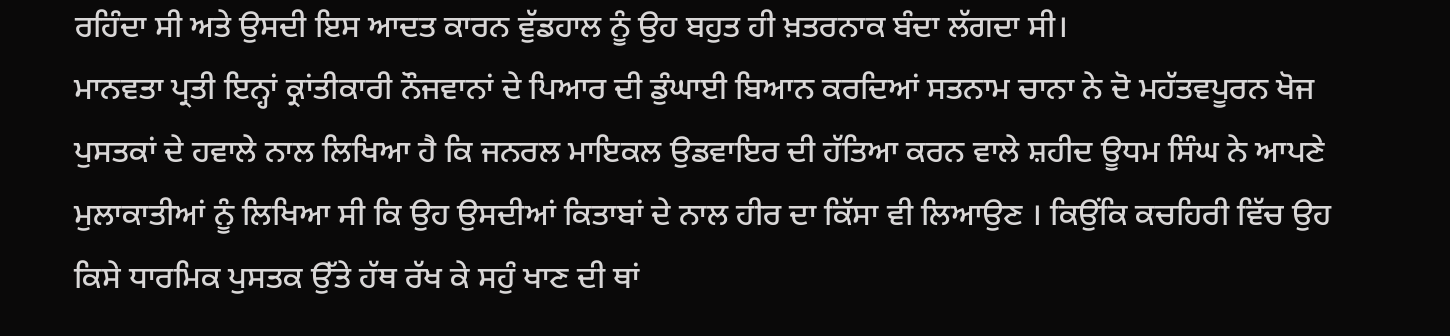ਰਹਿੰਦਾ ਸੀ ਅਤੇ ਉਸਦੀ ਇਸ ਆਦਤ ਕਾਰਨ ਵੁੱਡਹਾਲ ਨੂੰ ਉਹ ਬਹੁਤ ਹੀ ਖ਼ਤਰਨਾਕ ਬੰਦਾ ਲੱਗਦਾ ਸੀ।
ਮਾਨਵਤਾ ਪ੍ਰਤੀ ਇਨ੍ਹਾਂ ਕ੍ਰਾਂਤੀਕਾਰੀ ਨੌਜਵਾਨਾਂ ਦੇ ਪਿਆਰ ਦੀ ਡੁੰਘਾਈ ਬਿਆਨ ਕਰਦਿਆਂ ਸਤਨਾਮ ਚਾਨਾ ਨੇ ਦੋ ਮਹੱਤਵਪੂਰਨ ਖੋਜ ਪੁਸਤਕਾਂ ਦੇ ਹਵਾਲੇ ਨਾਲ ਲਿਖਿਆ ਹੈ ਕਿ ਜਨਰਲ ਮਾਇਕਲ ਉਡਵਾਇਰ ਦੀ ਹੱਤਿਆ ਕਰਨ ਵਾਲੇ ਸ਼ਹੀਦ ਊਧਮ ਸਿੰਘ ਨੇ ਆਪਣੇ ਮੁਲਾਕਾਤੀਆਂ ਨੂੰ ਲਿਖਿਆ ਸੀ ਕਿ ਉਹ ਉਸਦੀਆਂ ਕਿਤਾਬਾਂ ਦੇ ਨਾਲ ਹੀਰ ਦਾ ਕਿੱਸਾ ਵੀ ਲਿਆਉਣ । ਕਿਉਂਕਿ ਕਚਹਿਰੀ ਵਿੱਚ ਉਹ ਕਿਸੇ ਧਾਰਮਿਕ ਪੁਸਤਕ ਉੱਤੇ ਹੱਥ ਰੱਖ ਕੇ ਸਹੁੰ ਖਾਣ ਦੀ ਥਾਂ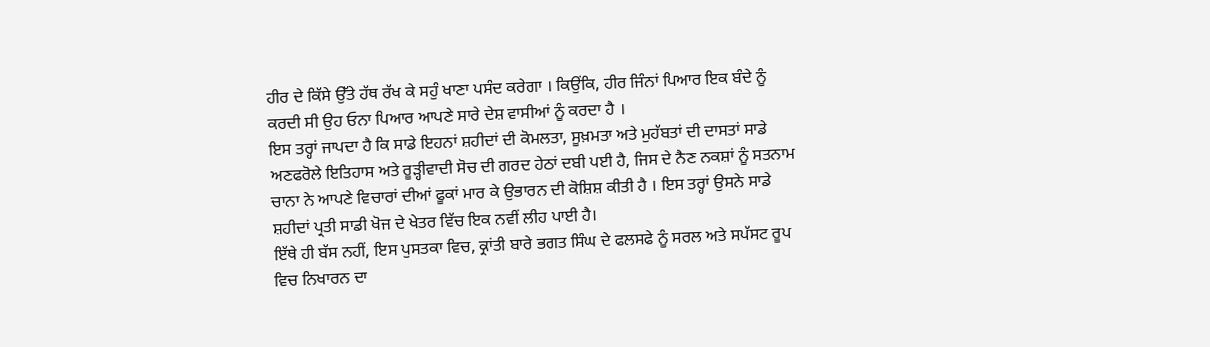ਹੀਰ ਦੇ ਕਿੱਸੇ ਉੱਤੇ ਹੱਥ ਰੱਖ ਕੇ ਸਹੁੰ ਖਾਣਾ ਪਸੰਦ ਕਰੇਗਾ । ਕਿਉਂਕਿ, ਹੀਰ ਜਿੰਨਾਂ ਪਿਆਰ ਇਕ ਬੰਦੇ ਨੂੰ ਕਰਦੀ ਸੀ ਉਹ ਓਨਾ ਪਿਆਰ ਆਪਣੇ ਸਾਰੇ ਦੇਸ਼ ਵਾਸੀਆਂ ਨੂੰ ਕਰਦਾ ਹੈ ।
ਇਸ ਤਰ੍ਹਾਂ ਜਾਪਦਾ ਹੈ ਕਿ ਸਾਡੇ ਇਹਨਾਂ ਸ਼ਹੀਦਾਂ ਦੀ ਕੋਮਲਤਾ, ਸੂਖ਼ਮਤਾ ਅਤੇ ਮੁਹੱਬਤਾਂ ਦੀ ਦਾਸਤਾਂ ਸਾਡੇ ਅਣਫਰੋਲੇ ਇਤਿਹਾਸ ਅਤੇ ਰੂੜ੍ਹੀਵਾਦੀ ਸੋਚ ਦੀ ਗਰਦ ਹੇਠਾਂ ਦਬੀ ਪਈ ਹੈ, ਜਿਸ ਦੇ ਨੈਣ ਨਕਸ਼ਾਂ ਨੂੰ ਸਤਨਾਮ ਚਾਨਾ ਨੇ ਆਪਣੇ ਵਿਚਾਰਾਂ ਦੀਆਂ ਫੂਕਾਂ ਮਾਰ ਕੇ ਉਭਾਰਨ ਦੀ ਕੋਸ਼ਿਸ਼ ਕੀਤੀ ਹੈ । ਇਸ ਤਰ੍ਹਾਂ ਉਸਨੇ ਸਾਡੇ ਸ਼ਹੀਦਾਂ ਪ੍ਰਤੀ ਸਾਡੀ ਖੋਜ ਦੇ ਖੇਤਰ ਵਿੱਚ ਇਕ ਨਵੀਂ ਲੀਹ ਪਾਈ ਹੈ।
ਇੱਥੇ ਹੀ ਬੱਸ ਨਹੀਂ, ਇਸ ਪੁਸਤਕਾ ਵਿਚ, ਕ੍ਰਾਂਤੀ ਬਾਰੇ ਭਗਤ ਸਿੰਘ ਦੇ ਫਲਸਫੇ ਨੂੰ ਸਰਲ ਅਤੇ ਸਪੱਸਟ ਰੂਪ ਵਿਚ ਨਿਖਾਰਨ ਦਾ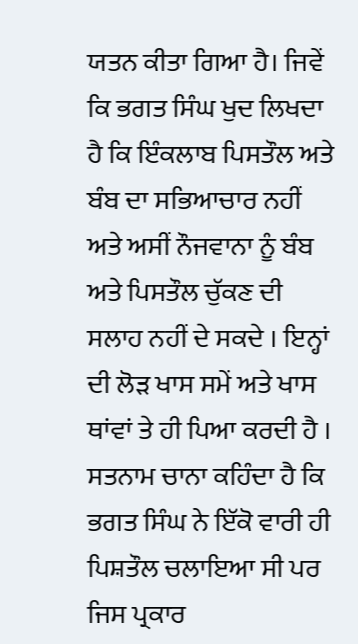ਯਤਨ ਕੀਤਾ ਗਿਆ ਹੈ। ਜਿਵੇਂ ਕਿ ਭਗਤ ਸਿੰਘ ਖੁਦ ਲਿਖਦਾ ਹੈ ਕਿ ਇੰਕਲਾਬ ਪਿਸਤੌਲ ਅਤੇ ਬੰਬ ਦਾ ਸਭਿਆਚਾਰ ਨਹੀਂ ਅਤੇ ਅਸੀਂ ਨੌਜਵਾਨਾ ਨੂੰ ਬੰਬ ਅਤੇ ਪਿਸਤੌਲ ਚੁੱਕਣ ਦੀ ਸਲਾਹ ਨਹੀਂ ਦੇ ਸਕਦੇ । ਇਨ੍ਹਾਂ ਦੀ ਲੋੜ ਖਾਸ ਸਮੇਂ ਅਤੇ ਖਾਸ ਥਾਂਵਾਂ ਤੇ ਹੀ ਪਿਆ ਕਰਦੀ ਹੈ । ਸਤਨਾਮ ਚਾਨਾ ਕਹਿੰਦਾ ਹੈ ਕਿ ਭਗਤ ਸਿੰਘ ਨੇ ਇੱਕੋ ਵਾਰੀ ਹੀ ਪਿਸ਼ਤੌਲ ਚਲਾਇਆ ਸੀ ਪਰ ਜਿਸ ਪ੍ਰਕਾਰ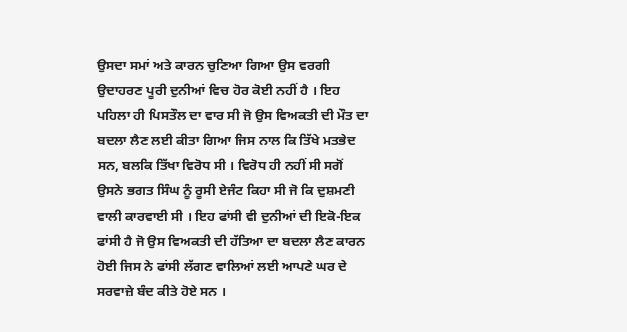ਉਸਦਾ ਸਮਾਂ ਅਤੇ ਕਾਰਨ ਚੁਣਿਆ ਗਿਆ ਉਸ ਵਰਗੀ ਉਦਾਹਰਣ ਪੂਰੀ ਦੁਨੀਆਂ ਵਿਚ ਹੋਰ ਕੋਈ ਨਹੀਂ ਹੈ । ਇਹ ਪਹਿਲਾ ਹੀ ਪਿਸਤੌਲ ਦਾ ਵਾਰ ਸੀ ਜੋ ਉਸ ਵਿਅਕਤੀ ਦੀ ਮੌਤ ਦਾ ਬਦਲਾ ਲੈਣ ਲਈ ਕੀਤਾ ਗਿਆ ਜਿਸ ਨਾਲ ਕਿ ਤਿੱਖੇ ਮਤਭੇਦ ਸਨ, ਬਲਕਿ ਤਿੱਖਾ ਵਿਰੋਧ ਸੀ । ਵਿਰੋਧ ਹੀ ਨਹੀਂ ਸੀ ਸਗੋਂ ਉਸਨੇ ਭਗਤ ਸਿੰਘ ਨੂੰ ਰੂਸੀ ਏਜੰਟ ਕਿਹਾ ਸੀ ਜੋ ਕਿ ਦੁਸ਼ਮਣੀ ਵਾਲੀ ਕਾਰਵਾਈ ਸੀ । ਇਹ ਫਾਂਸੀ ਵੀ ਦੁਨੀਆਂ ਦੀ ਇਕੋ-ਇਕ ਫਾਂਸੀ ਹੈ ਜੋ ਉਸ ਵਿਅਕਤੀ ਦੀ ਹੱਤਿਆ ਦਾ ਬਦਲਾ ਲੈਣ ਕਾਰਨ ਹੋਈ ਜਿਸ ਨੇ ਫਾਂਸੀ ਲੱਗਣ ਵਾਲਿਆਂ ਲਈ ਆਪਣੇ ਘਰ ਦੇ ਸਰਵਾਜ਼ੇ ਬੰਦ ਕੀਤੇ ਹੋਏ ਸਨ ।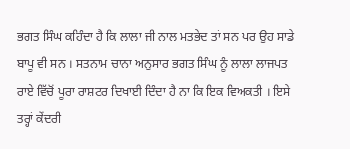ਭਗਤ ਸਿੰਘ ਕਹਿੰਦਾ ਹੈ ਕਿ ਲਾਲਾ ਜੀ ਨਾਲ ਮਤਭੇਦ ਤਾਂ ਸਨ ਪਰ ਉਹ ਸਾਡੇ ਬਾਪੂ ਵੀ ਸਨ । ਸਤਨਾਮ ਚਾਨਾ ਅਨੁਸਾਰ ਭਗਤ ਸਿੰਘ ਨੂੰ ਲਾਲਾ ਲਾਜਪਤ ਰਾਏ ਵਿੱਚੋਂ ਪੂਰਾ ਰਾਸ਼ਟਰ ਦਿਖਾਈ ਦਿੰਦਾ ਹੈ ਨਾ ਕਿ ਇਕ ਵਿਅਕਤੀ । ਇਸੇ ਤਰ੍ਹਾਂ ਕੇਂਦਰੀ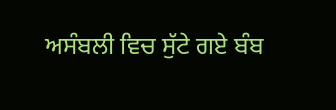ਅਸੰਬਲੀ ਵਿਚ ਸੁੱਟੇ ਗਏ ਬੰਬ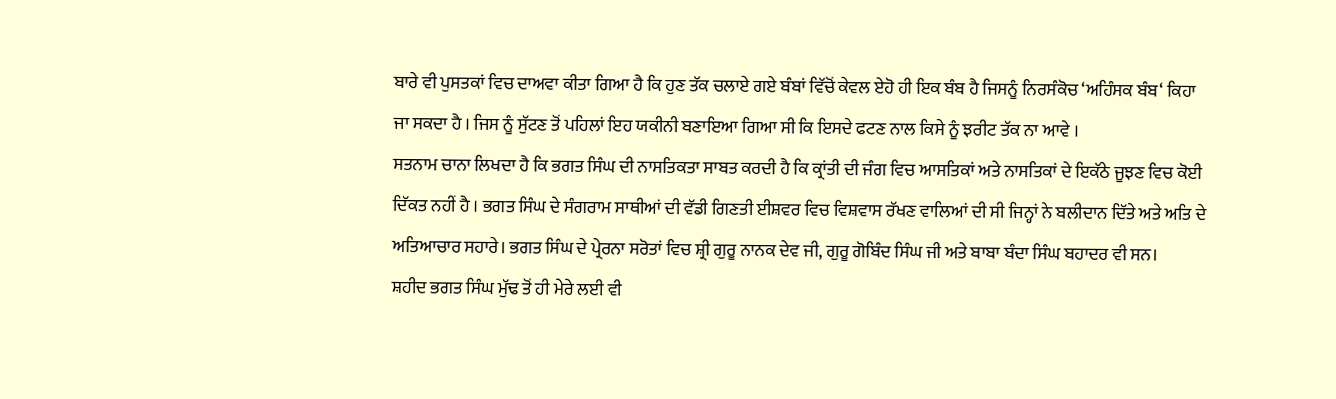ਬਾਰੇ ਵੀ ਪੁਸਤਕਾਂ ਵਿਚ ਦਾਅਵਾ ਕੀਤਾ ਗਿਆ ਹੈ ਕਿ ਹੁਣ ਤੱਕ ਚਲਾਏ ਗਏ ਬੰਬਾਂ ਵਿੱਚੋਂ ਕੇਵਲ ਏਹੋ ਹੀ ਇਕ ਬੰਬ ਹੈ ਜਿਸਨੂੰ ਨਿਰਸੰਕੋਚ ‘ਅਹਿੰਸਕ ਬੰਬ‘ ਕਿਹਾ ਜਾ ਸਕਦਾ ਹੈ । ਜਿਸ ਨੂੰ ਸੁੱਟਣ ਤੋਂ ਪਹਿਲਾਂ ਇਹ ਯਕੀਨੀ ਬਣਾਇਆ ਗਿਆ ਸੀ ਕਿ ਇਸਦੇ ਫਟਣ ਨਾਲ ਕਿਸੇ ਨੂੰ ਝਰੀਟ ਤੱਕ ਨਾ ਆਵੇ ।
ਸਤਨਾਮ ਚਾਨਾ ਲਿਖਦਾ ਹੈ ਕਿ ਭਗਤ ਸਿੰਘ ਦੀ ਨਾਸਤਿਕਤਾ ਸਾਬਤ ਕਰਦੀ ਹੈ ਕਿ ਕ੍ਰਾਂਤੀ ਦੀ ਜੰਗ ਵਿਚ ਆਸਤਿਕਾਂ ਅਤੇ ਨਾਸਤਿਕਾਂ ਦੇ ਇਕੱਠੇ ਜੂਝਣ ਵਿਚ ਕੋਈ ਦਿੱਕਤ ਨਹੀਂ ਹੈ । ਭਗਤ ਸਿੰਘ ਦੇ ਸੰਗਰਾਮ ਸਾਥੀਆਂ ਦੀ ਵੱਡੀ ਗਿਣਤੀ ਈਸ਼ਵਰ ਵਿਚ ਵਿਸ਼ਵਾਸ ਰੱਖਣ ਵਾਲਿਆਂ ਦੀ ਸੀ ਜਿਨ੍ਹਾਂ ਨੇ ਬਲੀਦਾਨ ਦਿੱਤੇ ਅਤੇ ਅਤਿ ਦੇ ਅਤਿਆਚਾਰ ਸਹਾਰੇ। ਭਗਤ ਸਿੰਘ ਦੇ ਪ੍ਰੇਰਨਾ ਸਰੋਤਾਂ ਵਿਚ ਸ਼੍ਰੀ ਗੁਰੂ ਨਾਨਕ ਦੇਵ ਜੀ, ਗੁਰੂ ਗੋਬਿੰਦ ਸਿੰਘ ਜੀ ਅਤੇ ਬਾਬਾ ਬੰਦਾ ਸਿੰਘ ਬਹਾਦਰ ਵੀ ਸਨ।
ਸ਼ਹੀਦ ਭਗਤ ਸਿੰਘ ਮੁੱਢ ਤੋਂ ਹੀ ਮੇਰੇ ਲਈ ਵੀ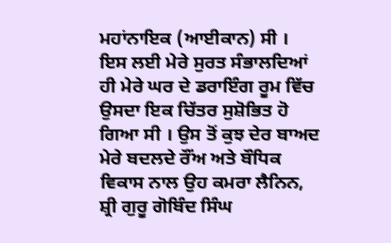ਮਹਾਂਨਾਇਕ (ਆਈਕਾਨ) ਸੀ । ਇਸ ਲਈ ਮੇਰੇ ਸੁਰਤ ਸੰਭਾਲਦਿਆਂ ਹੀ ਮੇਰੇ ਘਰ ਦੇ ਡਰਾਇੰਗ ਰੂਮ ਵਿੱਚ ਉਸਦਾ ਇਕ ਚਿੱਤਰ ਸੁਸ਼ੋਭਿਤ ਹੋ ਗਿਆ ਸੀ । ਉਸ ਤੋਂ ਕੁਝ ਦੇਰ ਬਾਅਦ ਮੇਰੇ ਬਦਲਦੇ ਰੌਂਅ ਅਤੇ ਬੌਧਿਕ ਵਿਕਾਸ ਨਾਲ ਉਹ ਕਮਰਾ ਲੈਨਿਨ, ਸ਼੍ਰੀ ਗੁਰੂ ਗੋਬਿੰਦ ਸਿੰਘ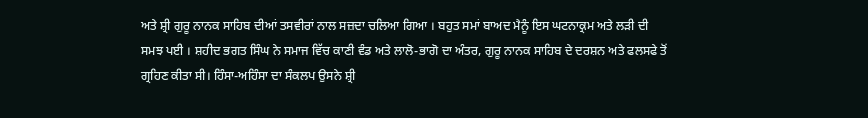ਅਤੇ ਸ਼੍ਰੀ ਗੁਰੂ ਨਾਨਕ ਸਾਹਿਬ ਦੀਆਂ ਤਸਵੀਰਾਂ ਨਾਲ ਸਜ਼ਦਾ ਚਲਿਆ ਗਿਆ । ਬਹੁਤ ਸਮਾਂ ਬਾਅਦ ਮੈਨੂੰ ਇਸ ਘਟਨਾਕ੍ਰਮ ਅਤੇ ਲੜੀ ਦੀ ਸਮਝ ਪਈ । ਸ਼ਹੀਦ ਭਗਤ ਸਿੰਘ ਨੇ ਸਮਾਜ ਵਿੱਚ ਕਾਣੀ ਵੰਡ ਅਤੇ ਲਾਲੋ-ਭਾਗੋ ਦਾ ਅੰਤਰ, ਗੁਰੂ ਨਾਨਕ ਸਾਹਿਬ ਦੇ ਦਰਸ਼ਨ ਅਤੇ ਫਲਸਫੇ ਤੋਂ ਗ੍ਰਹਿਣ ਕੀਤਾ ਸੀ। ਹਿੰਸਾ-ਅਹਿੰਸਾ ਦਾ ਸੰਕਲਪ ਉਸਨੇ ਸ਼੍ਰੀ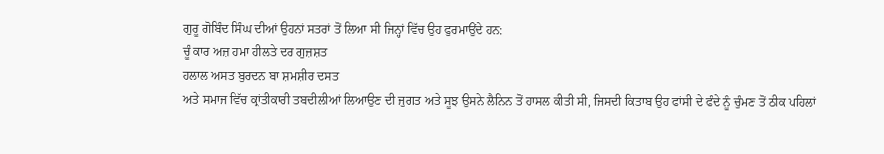ਗੁਰੂ ਗੋਬਿੰਦ ਸਿੰਘ ਦੀਆਂ ਉਹਨਾਂ ਸਤਰਾਂ ਤੋਂ ਲਿਆ ਸੀ ਜਿਨ੍ਹਾਂ ਵਿੱਚ ਉਹ ਫੁਰਮਾਉਂਦੇ ਹਨ:
ਚੂੰ ਕਾਰ ਅਜ਼ ਹਮਾ ਹੀਲਤੇ ਦਰ ਗੁਜ਼ਸ਼ਤ
ਹਲਾਲ ਅਸਤ ਬੁਰਦਨ ਬਾ ਸ਼ਮਸ਼ੀਰ ਦਸਤ
ਅਤੇ ਸਮਾਜ ਵਿੱਚ ਕ੍ਰਾਂਤੀਕਾਰੀ ਤਬਦੀਲੀਆਂ ਲਿਆਉਣ ਦੀ ਜੁਗਤ ਅਤੇ ਸੂਝ ਉਸਨੇ ਲੈਨਿਨ ਤੋਂ ਹਾਸਲ ਕੀਤੀ ਸੀ, ਜਿਸਦੀ ਕਿਤਾਬ ਉਹ ਫਾਂਸੀ ਦੇ ਫੰਦੇ ਨੂੰ ਚੁੰਮਣ ਤੋਂ ਠੀਕ ਪਹਿਲਾਂ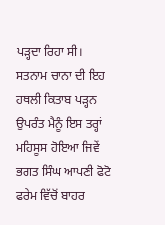ਪੜ੍ਹਦਾ ਰਿਹਾ ਸੀ।
ਸਤਨਾਮ ਚਾਨਾ ਦੀ ਇਹ ਹਥਲੀ ਕਿਤਾਬ ਪੜ੍ਹਨ ਉਪਰੰਤ ਮੈਨੂੰ ਇਸ ਤਰ੍ਹਾਂ ਮਹਿਸੂਸ ਹੋਇਆ ਜਿਵੇਂ ਭਗਤ ਸਿੰਘ ਆਪਣੀ ਫੋਟੋ ਫਰੇਮ ਵਿੱਚੋਂ ਬਾਹਰ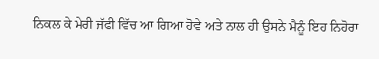ਨਿਕਲ ਕੇ ਮੇਰੀ ਜੱਫੀ ਵਿੱਚ ਆ ਗਿਆ ਹੋਵੇ ਅਤੇ ਨਾਲ ਹੀ ਉਸਨੇ ਮੈਨੂੰ ਇਹ ਨਿਹੋਰਾ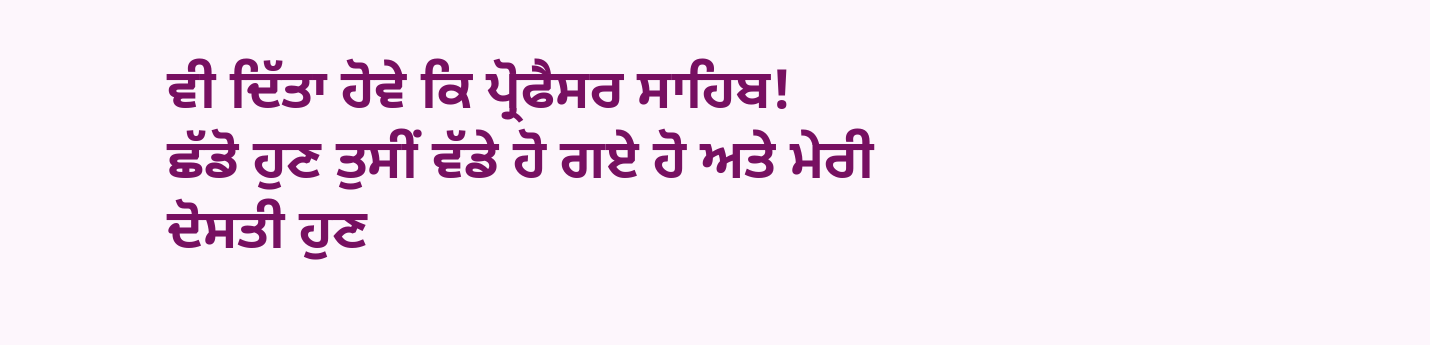ਵੀ ਦਿੱਤਾ ਹੋਵੇ ਕਿ ਪ੍ਰੋਫੈਸਰ ਸਾਹਿਬ! ਛੱਡੋ ਹੁਣ ਤੁਸੀਂ ਵੱਡੇ ਹੋ ਗਏ ਹੋ ਅਤੇ ਮੇਰੀ ਦੋਸਤੀ ਹੁਣ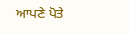ਆਪਣੇ ਪੋਤੇ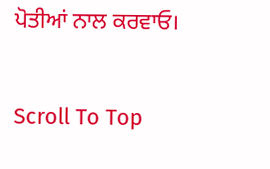ਪੋਤੀਆਂ ਨਾਲ ਕਰਵਾਓ।

Scroll To Top